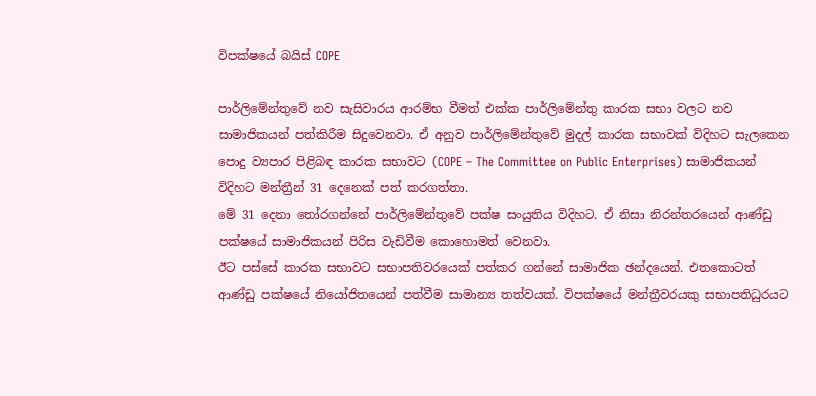විපක්ෂයේ බයිස් COPE

පාර්ලිමේන්තුවේ නව සැසිවාරය ආරම්භ වීමත් එක්ක පාර්ලිමේන්තු කාරක සභා වලට නව සාමාජිකයන් පත්කිරීම සිදුවෙනවා. ඒ අනුව පාර්ලිමේන්තුවේ මුදල් කාරක සභාවක් විදිහට සැලකෙන පොදු ව්‍යපාර පිළිබඳ කාරක සභාවට (COPE – The Committee on Public Enterprises) සාමාජිකයන් විදිහට මන්ත්‍රීන් 31 දෙනෙක් පත් කරගත්තා.
මේ 31 දෙනා තෝරගන්නේ පාර්ලිමේන්තුවේ පක්ෂ සංයුතිය විදිහට. ඒ නිසා නිරන්තරයෙන් ආණ්ඩු පක්ෂයේ සාමාජිකයන් පිරිස වැඩිවීම කොහොමත් වෙනවා.
ඊට පස්සේ කාරක සභාවට සභාපතිවරයෙක් පත්කර ගන්නේ සාමාජික ඡන්දයෙන්. එතකොටත් ආණ්ඩු පක්ෂයේ නියෝජිතයෙන් පත්වීම සාමාන්‍ය තත්වයක්. විපක්ෂයේ මන්ත්‍රීවරයකු සභාපතිධුරයට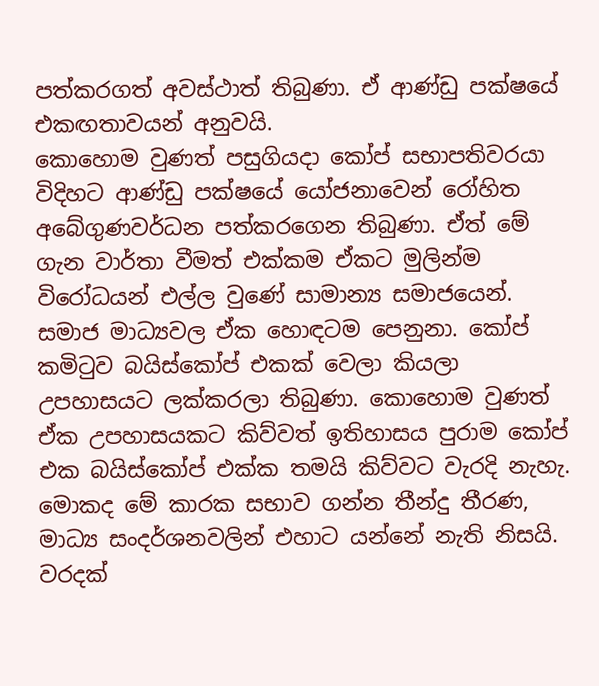පත්කරගත් අවස්ථාත් තිබුණා. ඒ ආණ්ඩු පක්ෂයේ එකඟතාවයන් අනුවයි.
කොහොම වුණත් පසුගියදා කෝප් සභාපතිවරයා විදිහට ආණ්ඩු පක්ෂයේ යෝජනාවෙන් රෝහිත අබේගුණවර්ධන පත්කරගෙන තිබුණා. ඒත් මේ ගැන වාර්තා වීමත් එක්කම ඒකට මුලින්ම විරෝධයන් එල්ල වුණේ සාමාන්‍ය සමාජයෙන්. සමාජ මාධ්‍යවල ඒක හොඳටම පෙනුනා. කෝප් කමි‍ටුව බයිස්කෝප් එකක් වෙලා කියලා උපහාසයට ලක්කරලා තිබුණා. කොහොම වුණත් ඒක උපහාසයකට කිව්වත් ඉතිහාසය පුරාම කෝප් එක බයිස්කෝප් එක්ක තමයි කිව්වට වැරදි නැහැ. මොකද මේ කාරක සභාව ගන්න තීන්දු තීරණ, මාධ්‍ය සංදර්ශනවලින් එහාට යන්නේ නැති නිසයි. වරදක්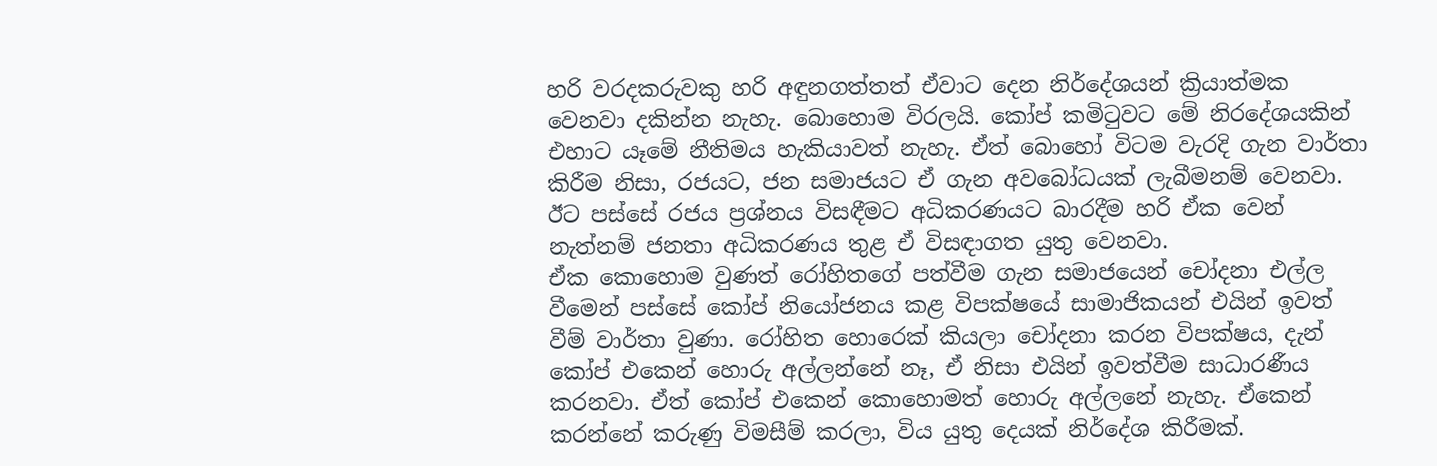හරි වරදකරුවකු හරි අඳුනගත්තත් ඒවාට දෙන නිර්දේශයන් ක්‍රියාත්මක වෙනවා දකින්න නැහැ. බොහොම විරලයි. කෝප් කමි‍ටුවට මේ නිරදේශයකින් එහාට යෑමේ නීතිමය හැකියාවත් නැහැ. ඒත් බොහෝ විටම වැරදි ගැන වාර්තා කිරීම නිසා, රජයට, ජන සමාජයට ඒ ගැන අවබෝධයක් ලැබීමනම් වෙනවා. ඊට පස්සේ රජය ප්‍රශ්නය විසඳීමට අධිකරණයට බාරදීම හරි ඒක වෙන් නැත්නම් ජනතා අධිකරණය තුළ ඒ විසඳාගත යුතු වෙනවා.
ඒක කොහොම වුණත් රෝහිතගේ පත්වීම ගැන සමාජයෙන් චෝදනා එල්ල වීමෙන් පස්සේ කෝප් නියෝජනය කළ විපක්ෂයේ සාමාජිකයන් එයින් ඉවත් වීම් වාර්තා වුණා. රෝහිත හොරෙක් කියලා චෝදනා කරන විපක්ෂය, දැන් කෝප් එකෙන් හොරු අල්ලන්නේ නෑ, ඒ නිසා එයින් ඉවත්වීම සාධාරණීය කරනවා. ඒත් කෝප් එකෙන් කොහොමත් හොරු අල්ලනේ නැහැ. ඒකෙන් කරන්නේ කරුණු විමසීම් කරලා, විය යුතු දෙයක් නිර්දේශ කිරීමක්.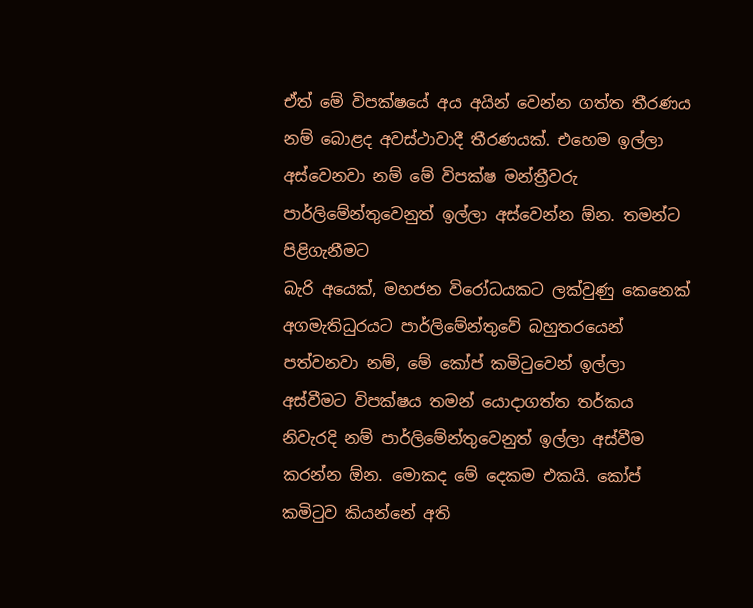ඒත් මේ විපක්ෂයේ අය අයින් වෙන්න ගත්ත තීරණය නම් බොළද අවස්ථාවාදී තීරණයක්. එහෙම ඉල්ලා අස්වෙනවා නම් මේ විපක්ෂ මන්ත්‍රීවරු පාර්ලිමේන්තුවෙනුත් ඉල්ලා අස්වෙන්න ඕන. තමන්ට පිළිගැනීමට
බැරි අයෙක්, මහජන විරෝධයකට ලක්වුණු කෙනෙක් අගමැතිධුරයට පාර්ලිමේන්තුවේ බහුතරයෙන් පත්වනවා නම්, මේ කෝප් කමිටුවෙන් ඉල්ලා අස්වීමට විපක්ෂය තමන් යොදාගත්ත තර්කය නිවැරදි නම් පාර්ලිමේන්තුවෙනුත් ඉල්ලා අස්වීම කරන්න ඕන. මොකද මේ දෙකම එකයි. කෝප් කමිටුව කියන්නේ අති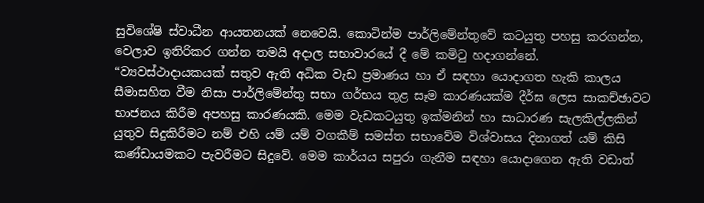සුවිශේෂි ස්වාධීන ආයතනයක් නෙවෙයි. කොටින්ම පාර්ලිමේන්තුවේ කටයුතු පහසු කරගන්න, වෙලාව ඉතිරිකර ගන්න තමයි අදාල සභාවාරයේ දී මේ කමිටු හදාගන්නේ.
“ව්‍යවස්ථාදායකයක් සතුව ඇති අධික වැඩ ප්‍රමාණය හා ඒ සඳහා යොදාගත හැකි කාලය සීමාසහිත වීම නිසා පාර්ලිමේන්තු සභා ගර්භය තුළ සෑම කාරණයක්ම දීර්ඝ ලෙස සාකච්ඡාවට භාජනය කිරීම අපහසු කාරණයකි. මෙම වැඩකටයුතු ඉක්මනින් හා සාධාරණ සැලකිල්ලකින් යුතුව සිදුකිරීමට නම් එහි යම් යම් වගකීම් සමස්ත සභාවේම විශ්වාසය දිනාගත් යම් කිසි කණ්ඩායමකට පැවරීමට සිදුවේ. මෙම කාර්යය සපුරා ගැනීම සඳහා යොදාගෙන ඇති වඩාත්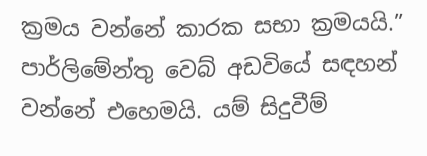ක්‍රමය වන්නේ කාරක සභා ක්‍රමයයි.” පාර්ලිමේන්තු වෙබ් අඩවියේ සඳහන් වන්නේ එහෙමයි. යම් සිදුවීම්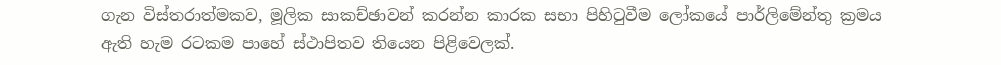ගැන විස්තරාත්මකව, මූලික සාකච්ඡාවන් කරන්න කාරක සභා පිහිටුවීම ලෝකයේ පාර්ලිමේන්තු ක්‍රමය ඇති හැම රටකම පාහේ ස්ථාපිතව තියෙන පිළිවෙලක්.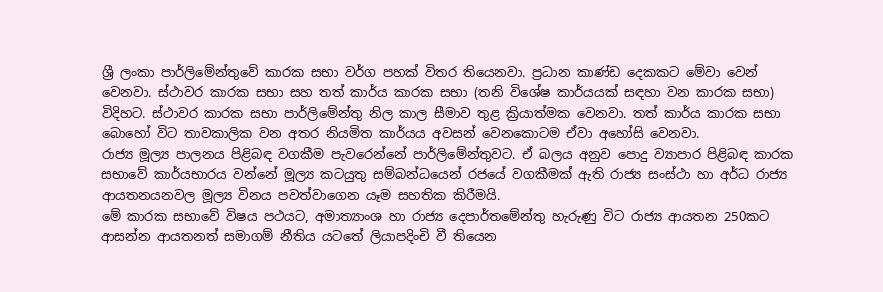ශ්‍රී ලංකා පාර්ලිමේන්තුවේ කාරක සභා වර්ග පහක් විතර තියෙනවා. ප්‍රධාන කාණ්ඩ දෙකකට මේවා වෙන් වෙනවා. ස්ථාවර කාරක සභා සහ තත් කාර්ය කාරක සභා (තනි විශේෂ කාර්යයක් සඳහා වන කාරක සභා) විදිහට. ස්ථාවර කාරක සභා පාර්ලිමේන්තු නිල කාල සීමාව තුළ ක්‍රියාත්මක වෙනවා. තත් කාර්ය කාරක සභා බොහෝ විට තාවකාලික වන අතර නියමිත කාර්යය අවසන් වෙනකොටම ඒවා අහෝසි වෙනවා.
රාජ්‍ය මූල්‍ය පාලනය පිළිබඳ වගකීම පැවරෙන්නේ පාර්ලිමේන්තුවට. ඒ බලය අනුව පොදු ව්‍යාපාර පිළිබඳ කාරක සභාවේ කාර්යභාරය වන්නේ මූල්‍ය කටයුතු සම්බන්ධයෙන් රජයේ වගකීමක් ඇති රාජ්‍ය සංස්ථා හා අර්ධ රාජ්‍ය ආයතනයනවල මූල්‍ය විනය පවත්වාගෙන යෑම සහතික කිරීමයි.
මේ කාරක සභාවේ විෂය පථයට, අමාත්‍යාංශ හා රාජ්‍ය දෙපාර්තමේන්තු හැරුණු විට රාජ්‍ය ආයතන 250කට ආසන්න ආයතනත් සමාගම් නීතිය යටතේ ලියාපදිංචි වී තියෙන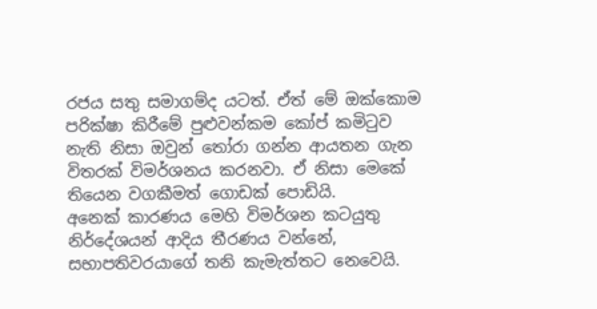රජය සතු සමාගම්ද යටත්. ඒත් මේ ඔක්කොම පරික්ෂා කිරීමේ පුළුවන්කම කෝප් කමිටුව නැති නිසා ඔවුන් තෝරා ගන්න ආයතන ගැන විතරක් විමර්ශනය කරනවා. ඒ නිසා මෙකේ තියෙන වගකීමත් ගොඩක් පොඩියි.
අනෙක් කාරණය මෙහි විමර්ශන කටයුතු නිර්දේශයන් ආදිය තීරණය වන්නේ, සභාපතිවරයාගේ තනි කැමැත්තට නෙවෙයි.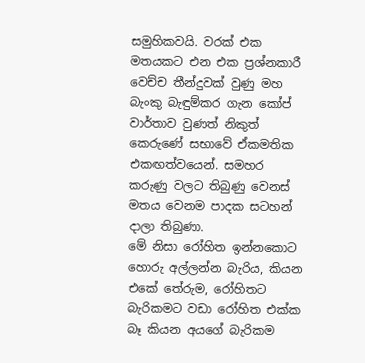සමුහිකවයි. වරක් එක මතයකට එන එක ප්‍රශ්නකාරී වෙච්ච තීන්දුවක් වුණු මහ බැංකු බැඳුම්කර ගැන කෝප් වාර්තාව වුණත් නිකුත් කෙරුණේ සභාවේ ඒකමතික එකඟත්වයෙන්. සමහර කරුණු වලට තිබුණු වෙනස් මතය වෙනම පාදක සටහන් දාලා තිබුණා.
මේ නිසා රෝහිත ඉන්නකොට හොරු අල්ලන්න බැරිය, කියන එකේ තේරුම, රෝහිතට බැරිකමට වඩා රෝහිත එක්ක බෑ කියන අයගේ බැරිකම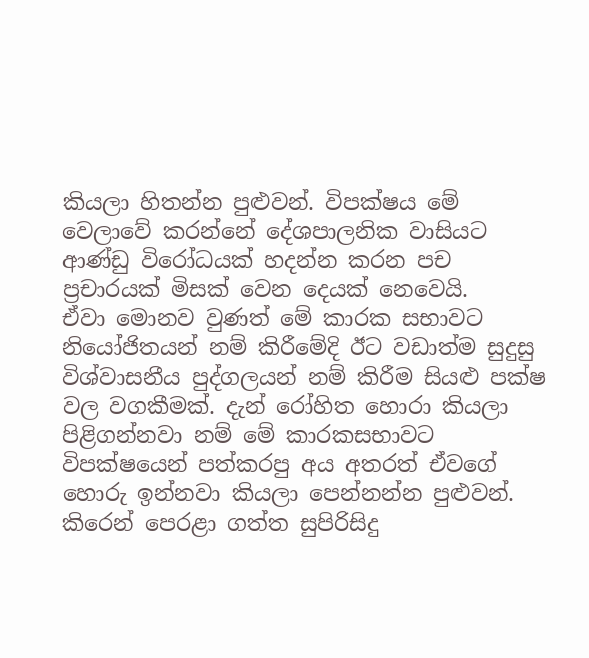කියලා හිතන්න පුළුවන්. විපක්ෂය මේ වෙලාවේ කරන්නේ දේශපාලනික වාසියට ආණ්ඩු විරෝධයක් හදන්න කරන පච ප්‍රචාරයක් මිසක් වෙන දෙයක් නෙවෙයි.
ඒවා මොනව වුණත් මේ කාරක සභාවට නියෝජිතයන් නම් කිරීමේදි ඊට වඩාත්ම සුදුසු විශ්වාසනීය පුද්ගලයන් නම් කිරීම සියළු පක්ෂ වල වගකීමක්. දැන් රෝහිත හොරා කියලා පිළිගන්නවා නම් මේ කාරකසභාවට විපක්ෂයෙන් පත්කරපු අය අතරත් ඒවගේ හොරු ඉන්නවා කියලා පෙන්නන්න පුළුවන්.
කිරෙන් පෙරළා ගත්ත සුපිරිසිදු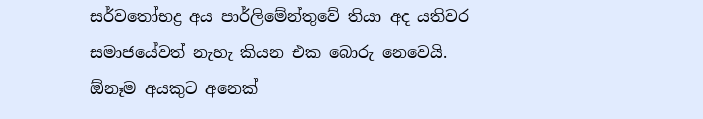සර්වතෝභද්‍ර අය පාර්ලිමේන්තුවේ තියා අද යතිවර සමාජයේවත් නැහැ කියන එක බොරු නෙවෙයි. ඕනෑම අයකුට අනෙක්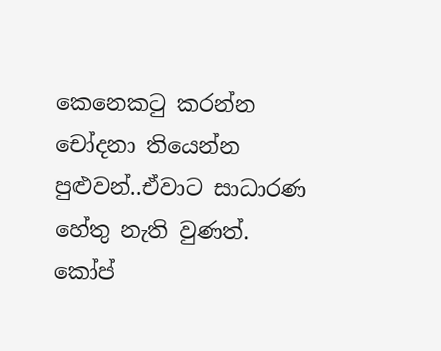කෙනෙකටු කරන්න චෝදනා තියෙන්න පුළුවන්..ඒවාට සාධාරණ හේතු නැති වුණත්.
කෝප්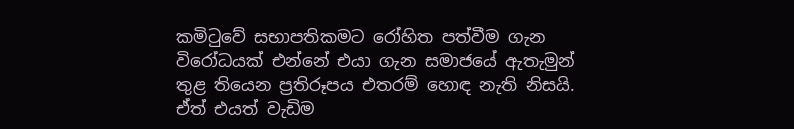කමිටුවේ සභාපතිකමට රෝහිත පත්වීම ගැන විරෝධයක් එන්නේ එයා ගැන සමාජයේ ඇතැමුන් තුළ තියෙන ප්‍රතිරූපය එතරම් හොඳ නැති නිසයි. ඒත් එයත් වැඩිම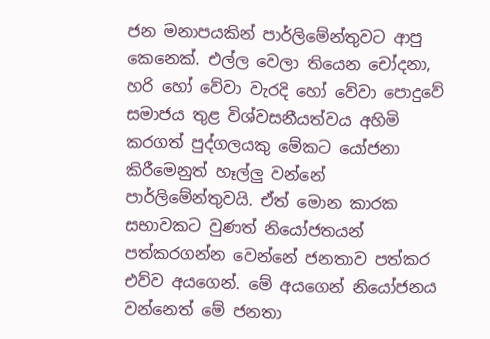ජන මනාපයකින් පාර්ලිමේන්තුවට ආපු කෙනෙක්. එල්ල වෙලා තියෙන චෝදනා, හරි හෝ වේවා වැරදි හෝ වේවා පොදුවේ සමාජය තුළ විශ්වසනීයත්වය අහිමි කරගත් පුද්ගලයකු මේකට යෝජනා කිරීමෙනුත් හෑල්ලු‍ වන්නේ පාර්ලිමේන්තුවයි. ඒත් මොන කාරක සභාවකට වුණත් නියෝජතයන් පත්කරගන්න වෙන්නේ ජනතාව පත්කර එව්ව අයගෙන්. මේ අයගෙන් නියෝජනය වන්නෙත් මේ ජනතා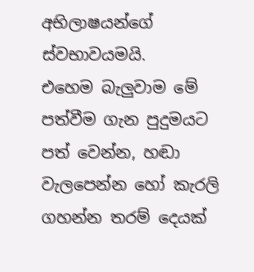අභිලාෂයන්ගේ ස්වභාවයමයි.
එහෙම බැලුවාම මේ පත්වීම ගැන පුදුමයට පත් වෙන්න, හඬා වැලපෙන්න හෝ කැරලි ගහන්න තරම් දෙයක්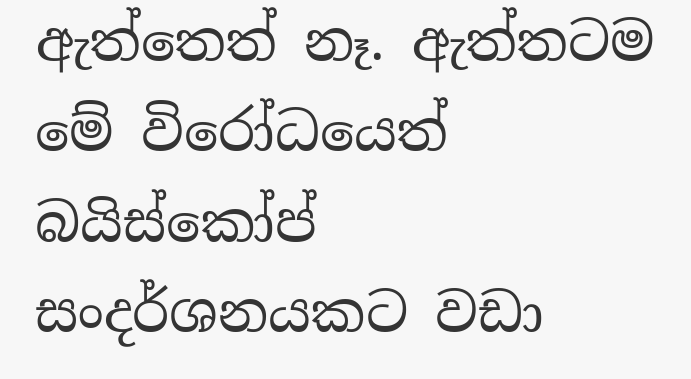ඇත්තෙත් නෑ. ඇත්තටම මේ විරෝධයෙත් බයිස්කෝප් සංදර්ශනයකට වඩා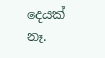දෙයක් නෑ.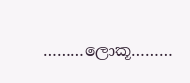………ලොකූ………